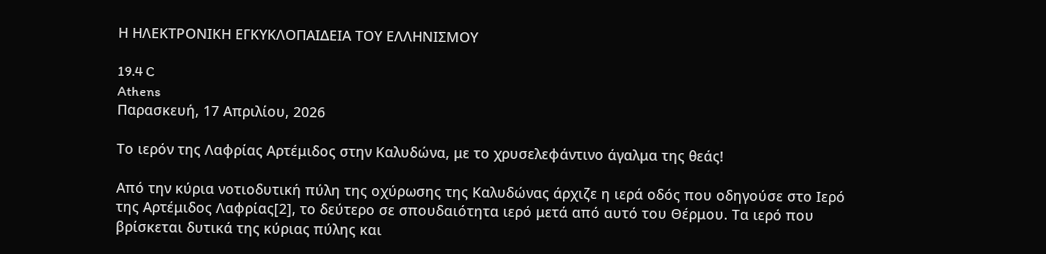Η ΗΛΕΚΤΡΟΝΙΚΗ ΕΓΚΥΚΛΟΠΑΙΔΕΙΑ ΤΟΥ ΕΛΛΗΝΙΣΜΟΥ

19.4 C
Athens
Παρασκευή, 17 Απριλίου, 2026

Το ιερόν της Λαφρίας Αρτέμιδος στην Καλυδώνα, με το χρυσελεφάντινο άγαλμα της θεάς!

Από την κύρια νοτιοδυτική πύλη της οχύρωσης της Καλυδώνας άρχιζε η ιερά οδός που οδηγούσε στο Ιερό της Αρτέμιδος Λαφρίας[2], το δεύτερο σε σπουδαιότητα ιερό μετά από αυτό του Θέρμου. Τα ιερό που βρίσκεται δυτικά της κύριας πύλης και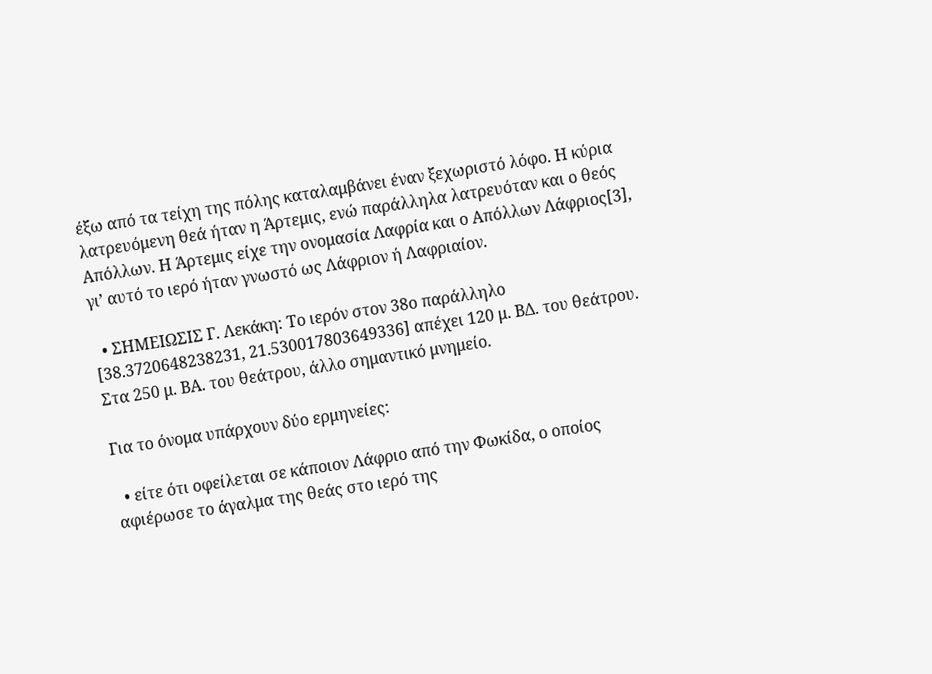έξω από τα τείχη της πόλης καταλαμβάνει έναν ξεχωριστό λόφο. Η κύρια λατρευόμενη θεά ήταν η Άρτεμις, ενώ παράλληλα λατρευόταν και ο θεός Απόλλων. Η Άρτεμις είχε την ονομασία Λαφρία και ο Απόλλων Λάφριος[3], γι’ αυτό το ιερό ήταν γνωστό ως Λάφριον ή Λαφριαίον.

  • ΣΗΜΕΙΩΣΙΣ Γ. Λεκάκη: Το ιερόν στον 38ο παράλληλο [38.3720648238231, 21.530017803649336] απέχει 120 μ. ΒΔ. του θεάτρου. Στα 250 μ. ΒΑ. του θεάτρου, άλλο σημαντικό μνημείο.

Για το όνομα υπάρχουν δύο ερμηνείες:

  • είτε ότι οφείλεται σε κάποιον Λάφριο από την Φωκίδα, ο οποίος αφιέρωσε το άγαλμα της θεάς στο ιερό της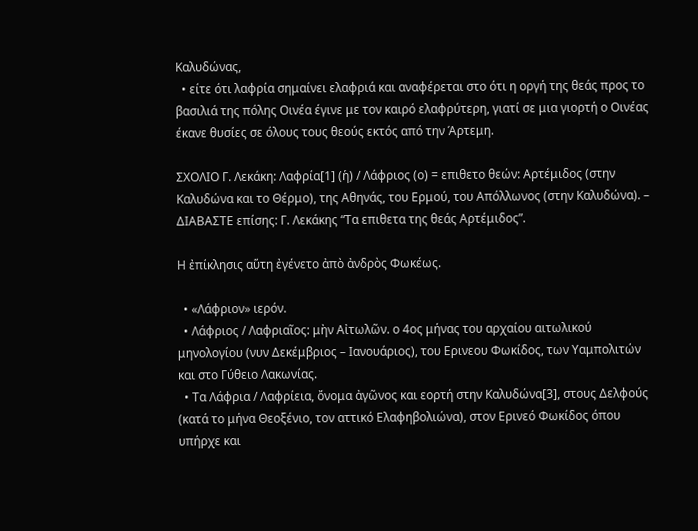Καλυδώνας,
  • είτε ότι λαφρία σημαίνει ελαφριά και αναφέρεται στο ότι η οργή της θεάς προς το βασιλιά της πόλης Οινέα έγινε με τον καιρό ελαφρύτερη, γιατί σε μια γιορτή ο Οινέας έκανε θυσίες σε όλους τους θεούς εκτός από την Άρτεμη.

ΣΧΟΛΙΟ Γ. Λεκάκη: Λαφρία[1] (ἡ) / Λάφριος (ο) = επιθετο θεών: Αρτέμιδος (στην Καλυδώνα και το Θέρμο), της Αθηνάς, του Ερμού, του Απόλλωνος (στην Καλυδώνα). – ΔΙΑΒΑΣΤΕ επίσης: Γ. Λεκάκης “Τα επιθετα της θεάς Αρτέμιδος”.

Η ἐπίκλησις αὕτη ἐγένετο ἀπὸ ἀνδρὸς Φωκέως.

  • «Λάφριον» ιερόν.
  • Λάφριος / Λαφριαῖος: μὴν Αἰτωλῶν. ο 4ος μήνας του αρχαίου αιτωλικού μηνολογίου (νυν Δεκέμβριος – Ιανουάριος), του Ερινεου Φωκίδος, των Υαμπολιτών και στο Γύθειο Λακωνίας.
  • Τα Λάφρια / Λαφρίεια, ὄνομα ἀγῶνος και εορτή στην Καλυδώνα[3], στους Δελφούς (κατά το μήνα Θεοξένιο, τον αττικό Ελαφηβολιώνα), στον Ερινεό Φωκίδος όπου υπήρχε και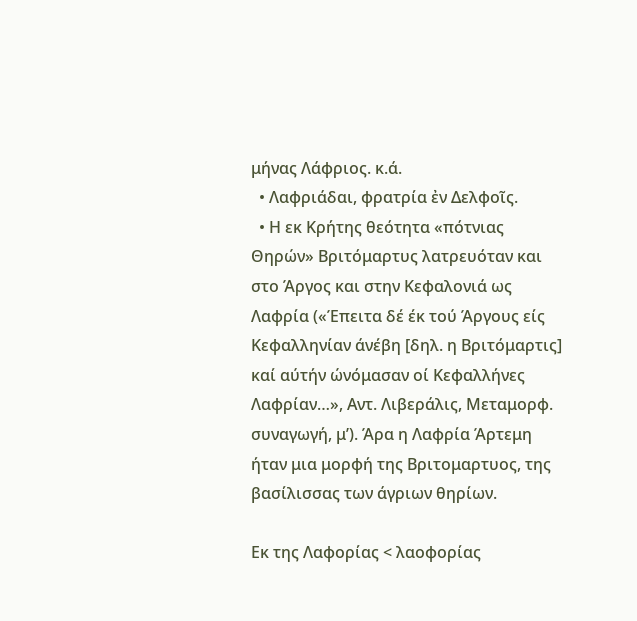μήνας Λάφριος. κ.ά.
  • Λαφριάδαι, φρατρία ἐν Δελφοῖς.
  • Η εκ Κρήτης θεότητα «πότνιας Θηρών» Βριτόμαρτυς λατρευόταν και στο Άργος και στην Κεφαλονιά ως Λαφρία («Έπειτα δέ έκ τού Άργους είς Κεφαλληνίαν άνέβη [δηλ. η Βριτόμαρτις] καί αύτήν ώνόμασαν οί Κεφαλλήνες Λαφρίαν…», Αντ. Λιβεράλις, Μεταμορφ. συναγωγή, μ’). Άρα η Λαφρία Άρτεμη ήταν μια μορφή της Βριτομαρτυος, της βασίλισσας των άγριων θηρίων.

Εκ της Λαφορίας < λαοφορίας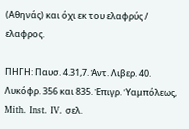(Αθηνάς) και όχι εκ του ελαφρύς / ελαφρος.

ΠΗΓΗ: Παυσ. 4.31,7. Ἀντ. Λιβερ. 40. Λυκόφρ. 356 και 835. Ἐπιγρ. Ὑαμπόλεως, Mith. Inst. IV. σελ.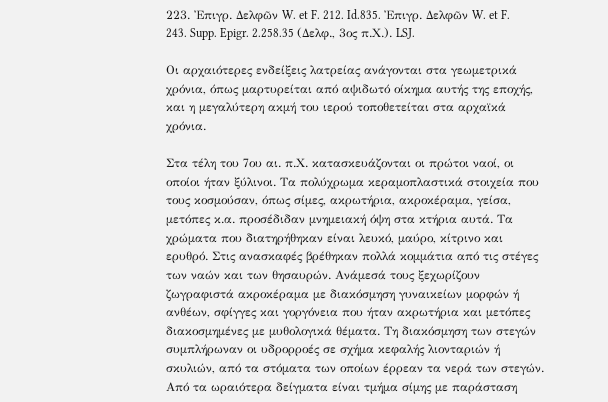223. Ἐπιγρ. Δελφῶν W. et F. 212. Id.835. Ἐπιγρ. Δελφῶν W. et F. 243. Supp. Epigr. 2.258.35 (Δελφ., 3ος π.Χ.). LSJ.

Οι αρχαιότερες ενδείξεις λατρείας ανάγονται στα γεωμετρικά χρόνια, όπως μαρτυρείται από αψιδωτό οίκημα αυτής της εποχής, και η μεγαλύτερη ακμή του ιερού τοποθετείται στα αρχαϊκά χρόνια.

Στα τέλη του 7ου αι. π.Χ. κατασκευάζονται οι πρώτοι ναοί, οι οποίοι ήταν ξύλινοι. Τα πολύχρωμα κεραμοπλαστικά στοιχεία που τους κοσμούσαν, όπως σίμες, ακρωτήρια, ακροκέραμα, γείσα, μετόπες κ.α. προσέδιδαν μνημειακή όψη στα κτήρια αυτά. Τα χρώματα που διατηρήθηκαν είναι λευκό, μαύρο, κίτρινο και ερυθρό. Στις ανασκαφές βρέθηκαν πολλά κομμάτια από τις στέγες των ναών και των θησαυρών. Ανάμεσά τους ξεχωρίζουν ζωγραφιστά ακροκέραμα με διακόσμηση γυναικείων μορφών ή ανθέων, σφίγγες και γοργόνεια που ήταν ακρωτήρια και μετόπες διακοσμημένες με μυθολογικά θέματα. Τη διακόσμηση των στεγών συμπλήρωναν οι υδρορροές σε σχήμα κεφαλής λιονταριών ή σκυλιών, από τα στόματα των οποίων έρρεαν τα νερά των στεγών. Από τα ωραιότερα δείγματα είναι τμήμα σίμης με παράσταση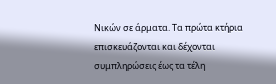Νικών σε άρματα. Τα πρώτα κτήρια επισκευάζονται και δέχονται συμπληρώσεις έως τα τέλη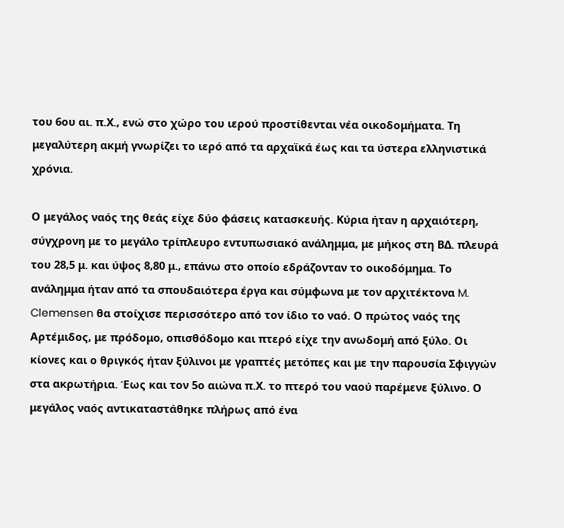του 6ου αι. π.Χ., ενώ στο χώρο του ιερού προστίθενται νέα οικοδομήματα. Τη μεγαλύτερη ακμή γνωρίζει το ιερό από τα αρχαϊκά έως και τα ύστερα ελληνιστικά χρόνια.

Ο μεγάλος ναός της θεάς είχε δύο φάσεις κατασκευής. Κύρια ήταν η αρχαιότερη, σύγχρονη με το μεγάλο τρίπλευρο εντυπωσιακό ανάλημμα, με μήκος στη ΒΔ. πλευρά του 28,5 μ. και ύψος 8,80 μ., επάνω στο οποίο εδράζονταν το οικοδόμημα. Το ανάλημμα ήταν από τα σπουδαιότερα έργα και σύμφωνα με τον αρχιτέκτονα M. Clemensen θα στοίχισε περισσότερο από τον ίδιο το ναό. Ο πρώτος ναός της Αρτέμιδος, με πρόδομο, οπισθόδομο και πτερό είχε την ανωδομή από ξύλο. Οι κίονες και ο θριγκός ήταν ξύλινοι με γραπτές μετόπες και με την παρουσία Σφιγγών στα ακρωτήρια. Έως και τον 5ο αιώνα π.Χ. το πτερό του ναού παρέμενε ξύλινο. Ο μεγάλος ναός αντικαταστάθηκε πλήρως από ένα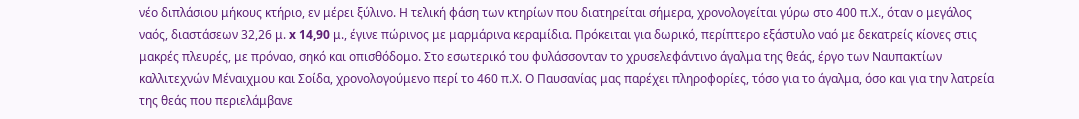νέο διπλάσιου μήκους κτήριο, εν μέρει ξύλινο. Η τελική φάση των κτηρίων που διατηρείται σήμερα, χρονολογείται γύρω στο 400 π.Χ., όταν ο μεγάλος ναός, διαστάσεων 32,26 μ. x 14,90 μ., έγινε πώρινος με μαρμάρινα κεραμίδια. Πρόκειται για δωρικό, περίπτερο εξάστυλο ναό με δεκατρείς κίονες στις μακρές πλευρές, με πρόναο, σηκό και οπισθόδομο. Στο εσωτερικό του φυλάσσονταν το χρυσελεφάντινο άγαλμα της θεάς, έργο των Ναυπακτίων καλλιτεχνών Μέναιχμου και Σοίδα, χρονολογούμενο περί το 460 π.Χ. Ο Παυσανίας μας παρέχει πληροφορίες, τόσο για το άγαλμα, όσο και για την λατρεία της θεάς που περιελάμβανε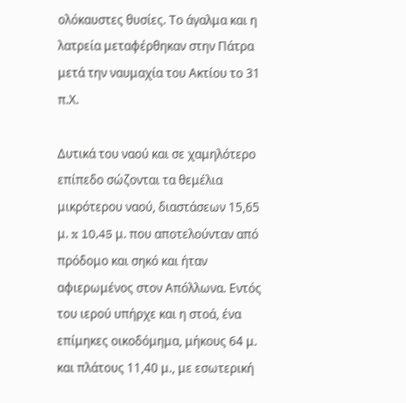ολόκαυστες θυσίες. Το άγαλμα και η λατρεία μεταφέρθηκαν στην Πάτρα μετά την ναυμαχία του Ακτίου το 31 π.Χ.

Δυτικά του ναού και σε χαμηλότερο επίπεδο σώζονται τα θεμέλια μικρότερου ναού, διαστάσεων 15,65 μ. x 10,45 μ. που αποτελούνταν από πρόδομο και σηκό και ήταν αφιερωμένος στον Απόλλωνα. Εντός του ιερού υπήρχε και η στοά, ένα επίμηκες οικοδόμημα, μήκους 64 μ. και πλάτους 11,40 μ., με εσωτερική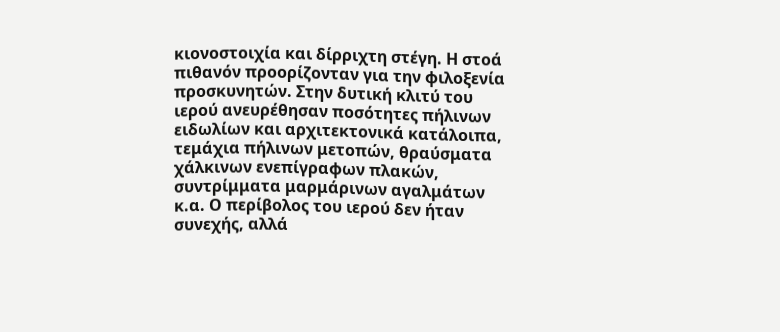κιονοστοιχία και δίρριχτη στέγη. Η στοά πιθανόν προορίζονταν για την φιλοξενία προσκυνητών. Στην δυτική κλιτύ του ιερού ανευρέθησαν ποσότητες πήλινων ειδωλίων και αρχιτεκτονικά κατάλοιπα, τεμάχια πήλινων μετοπών, θραύσματα χάλκινων ενεπίγραφων πλακών, συντρίμματα μαρμάρινων αγαλμάτων κ.α. Ο περίβολος του ιερού δεν ήταν συνεχής, αλλά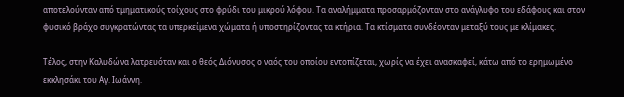αποτελούνταν από τμηματικούς τοίχους στο φρύδι του μικρού λόφου. Τα αναλήμματα προσαρμόζονταν στο ανάγλυφο του εδάφους και στον φυσικό βράχο συγκρατώντας τα υπερκείμενα χώματα ή υποστηρίζοντας τα κτήρια. Τα κτίσματα συνδέονταν μεταξύ τους με κλίμακες.

Τέλος, στην Καλυδώνα λατρευόταν και ο θεός Διόνυσος ο ναός του οποίου εντοπίζεται, χωρίς να έχει ανασκαφεί, κάτω από το ερημωμένο εκκλησάκι του Αγ. Ιωάννη.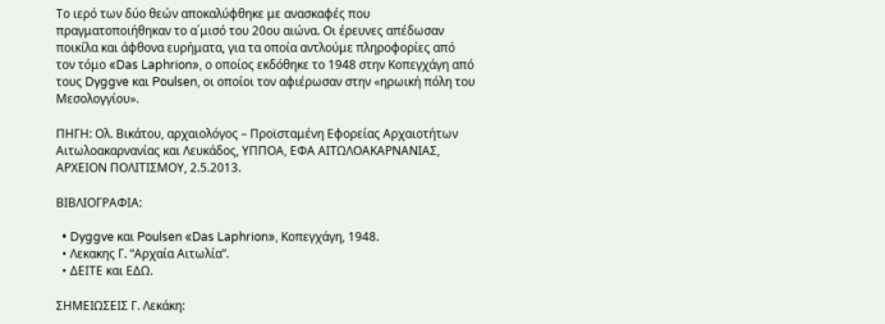Το ιερό των δύο θεών αποκαλύφθηκε με ανασκαφές που πραγματοποιήθηκαν το α΄μισό του 20ου αιώνα. Οι έρευνες απέδωσαν ποικίλα και άφθονα ευρήματα, για τα οποία αντλούμε πληροφορίες από τον τόμο «Das Laphrion», ο οποίος εκδόθηκε το 1948 στην Κοπεγχάγη από τους Dyggve και Poulsen, οι οποίοι τον αφιέρωσαν στην «ηρωική πόλη του Μεσολογγίου».

ΠΗΓΗ: Ολ. Βικάτου, αρχαιολόγος – Προϊσταμένη Εφορείας Αρχαιοτήτων Αιτωλοακαρνανίας και Λευκάδος, ΥΠΠΟΑ, ΕΦΑ ΑΙΤΩΛΟΑΚΑΡΝΑΝΙΑΣ, ΑΡΧΕΙΟΝ ΠΟΛΙΤΙΣΜΟΥ, 2.5.2013.

ΒΙΒΛΙΟΓΡΑΦΙΑ:

  • Dyggve και Poulsen «Das Laphrion», Κοπεγχάγη, 1948.
  • Λεκακης Γ. “Αρχαία Αιτωλία”.
  • ΔΕΙΤΕ και ΕΔΩ.

ΣΗΜΕΙΩΣΕΙΣ Γ. Λεκάκη: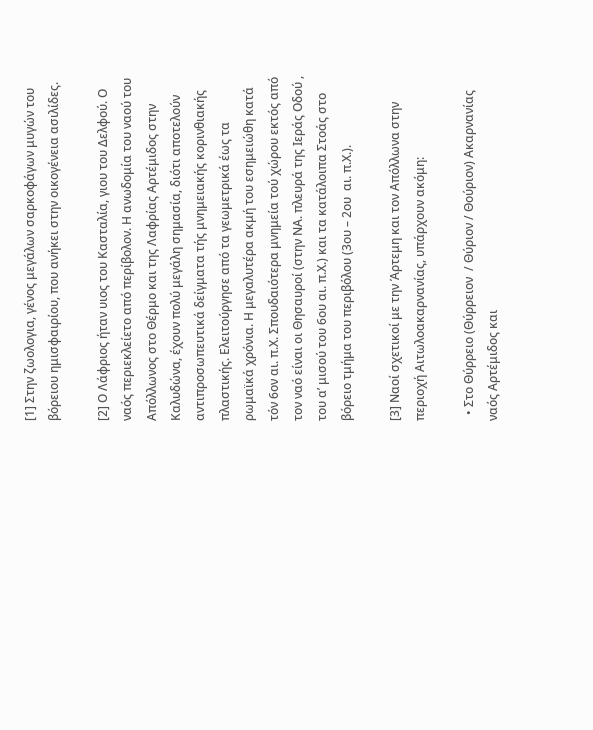[1] Στην ζωολογια, γένος μεγάλων σαρκοφάγων μυγών του βόρειου ημισφαιρίου, που ανήκει στην οικογένεια ασιλίδες.

[2] Ο Λάφριος ήταν υιος του Κασταλία, γιου του Δελφού. Ο ναός περιεκλείετο από περίβολον. Η ανωδομία του ναού του Απόλλωνος στο Θέρμο και της Λαφρίας Αρτέμιδος στην Καλυδώνα, έχουν πολύ μεγάλη σημασία, διότι αποτελούν αντιπροσωπευτικά δείγματα τής μνημειακής κορινθιακής πλαστικής. Ελειτούργησε από τα γεωμετρικά έως τα ρωμαϊκά χρόνια. Η μεγαλυτέρα ακμή του εσημειώθη κατά τόν 6ον αι. π.Χ. Σπουδαιότερα μνημεία τού χώρου εκτός από τον ναό είναι οι Θησαυροί (στην ΝΑ. πλευρά της Ιεράς Οδού , του α’ μισού του 6ου αι. π.Χ.) και τα κατάλοιπα Στοάς στο βόρειο τμήμα του περιβόλου (3ου – 2ου  αι. π.Χ.).

[3] Ναοί σχετικοί με την Άρτεμη και τον Απόλλωνα στην περιοχή Αιτωλοακαρνανίας, υπάρχουν ακόμη:

  • Στο Θύρρειο (Θύρρειον  / Θύριον / Θούριον) Ακαρνανίας ναός Αρτέμιδος και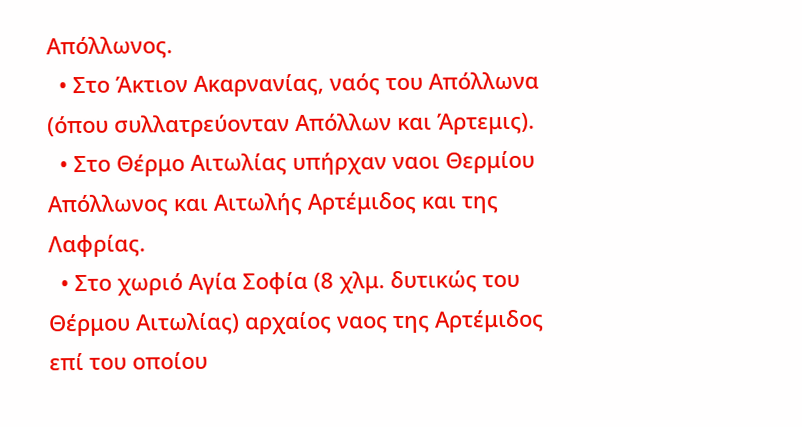Απόλλωνος.
  • Στο Άκτιον Ακαρνανίας, ναός του Απόλλωνα  (όπου συλλατρεύονταν Απόλλων και Άρτεμις).
  • Στο Θέρμο Αιτωλίας υπήρχαν ναοι Θερμίου Απόλλωνος και Αιτωλής Αρτέμιδος και της Λαφρίας.
  • Στο χωριό Αγία Σοφία (8 χλμ. δυτικώς του Θέρμου Αιτωλίας) αρχαίος ναος της Αρτέμιδος επί του οποίου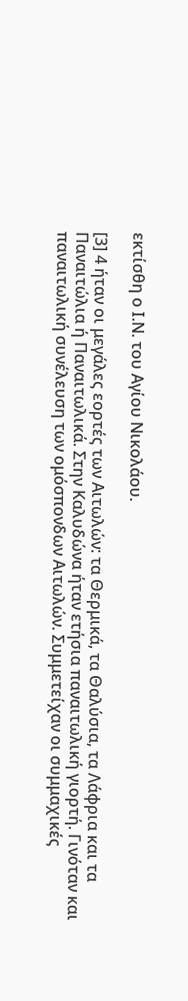εκτίσθη ο Ι.Ν. του Αγίου Νικολάου.

[3] 4 ήταν οι μεγάλες εορτές των Αιτωλών: τα Θερμικά, τα Θαλύσια, τα Λάφρια και τα Παναιτώλια ή Παναιτωλικά. Στην Καλυδώνα ήταν ετήσια παναιτωλική γιορτή. Γινόταν και παναιτωλική συνέλευση των ομόσπονδων Αιτωλών. Συμμετείχαν οι συμμαχικές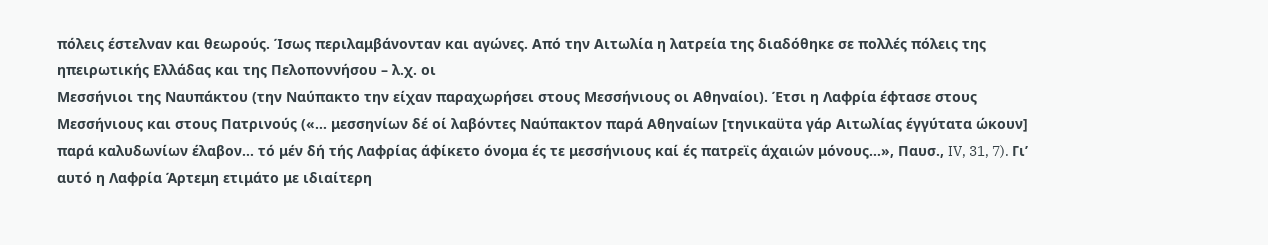πόλεις έστελναν και θεωρούς. Ίσως περιλαμβάνονταν και αγώνες. Από την Αιτωλία η λατρεία της διαδόθηκε σε πολλές πόλεις της ηπειρωτικής Ελλάδας και της Πελοποννήσου – λ.χ. οι
Μεσσήνιοι της Ναυπάκτου (την Ναύπακτο την είχαν παραχωρήσει στους Μεσσήνιους οι Αθηναίοι). Έτσι η Λαφρία έφτασε στους Μεσσήνιους και στους Πατρινούς («… μεσσηνίων δέ οί λαβόντες Ναύπακτον παρά Αθηναίων [τηνικαϋτα γάρ Αιτωλίας έγγύτατα ώκουν] παρά καλυδωνίων έλαβον… τό μέν δή τής Λαφρίας άφίκετο όνομα ές τε μεσσήνιους καί ές πατρεϊς άχαιών μόνους…», Παυσ., IV, 31, 7). Γι’ αυτό η Λαφρία Άρτεμη ετιμάτο με ιδιαίτερη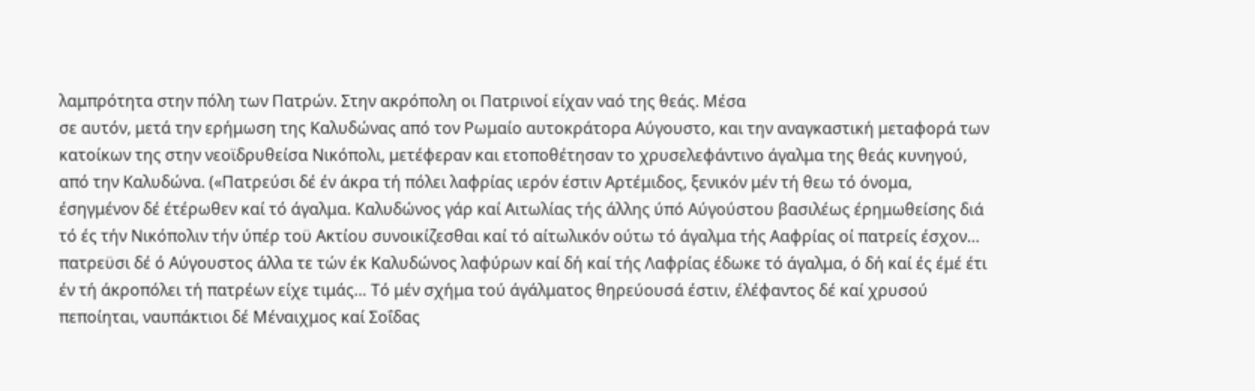λαμπρότητα στην πόλη των Πατρών. Στην ακρόπολη οι Πατρινοί είχαν ναό της θεάς. Μέσα
σε αυτόν, μετά την ερήμωση της Καλυδώνας από τον Ρωμαίο αυτοκράτορα Αύγουστο, και την αναγκαστική μεταφορά των κατοίκων της στην νεοϊδρυθείσα Νικόπολι, μετέφεραν και ετοποθέτησαν το χρυσελεφάντινο άγαλμα της θεάς κυνηγού, από την Καλυδώνα. («Πατρεύσι δέ έν άκρα τή πόλει λαφρίας ιερόν έστιν Αρτέμιδος, ξενικόν μέν τή θεω τό όνομα, έσηγμένον δέ έτέρωθεν καί τό άγαλμα. Καλυδώνος γάρ καί Αιτωλίας τής άλλης ύπό Αύγούστου βασιλέως έρημωθείσης διά τό ές τήν Νικόπολιν τήν ύπέρ τοϋ Ακτίου συνοικίζεσθαι καί τό αίτωλικόν ούτω τό άγαλμα τής Ααφρίας οί πατρείς έσχον… πατρεϋσι δέ ό Αύγουστος άλλα τε τών έκ Καλυδώνος λαφύρων καί δή καί τής Λαφρίας έδωκε τό άγαλμα, ό δή καί ές έμέ έτι έν τή άκροπόλει τή πατρέων είχε τιμάς… Τό μέν σχήμα τού άγάλματος θηρεύουσά έστιν, έλέφαντος δέ καί χρυσού πεποίηται, ναυπάκτιοι δέ Μέναιχμος καί Σοΐδας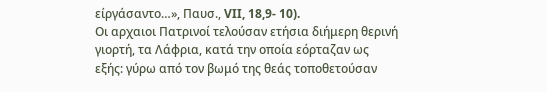είργάσαντο…», Παυσ., VII, 18,9- 10).
Οι αρχαιοι Πατρινοί τελούσαν ετήσια διήμερη θερινή γιορτή, τα Λάφρια, κατά την οποία εόρταζαν ως εξής: γύρω από τον βωμό της θεάς τοποθετούσαν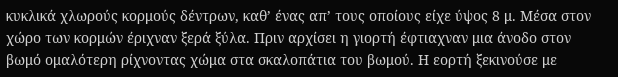κυκλικά χλωρούς κορμούς δέντρων, καθ’ ένας απ’ τους οποίους είχε ύψος 8 μ. Μέσα στον χώρο των κορμών έριχναν ξερά ξύλα. Πριν αρχίσει η γιορτή έφτιαχναν μια άνοδο στον βωμό ομαλότερη ρίχνοντας χώμα στα σκαλοπάτια του βωμού. Η εορτή ξεκινούσε με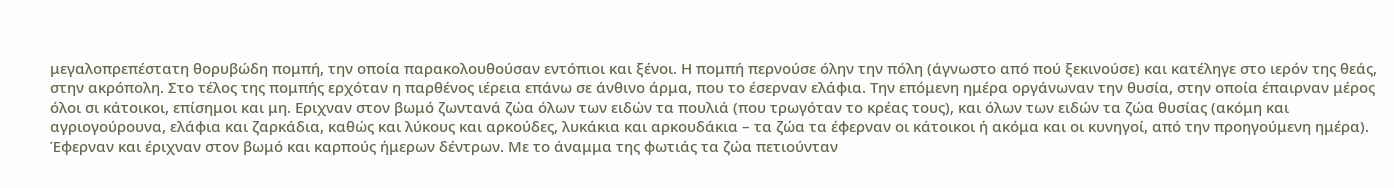μεγαλοπρεπέστατη θορυβώδη πομπή, την οποία παρακολουθούσαν εντόπιοι και ξένοι. Η πομπή περνούσε όλην την πόλη (άγνωστο από πού ξεκινούσε) και κατέληγε στο ιερόν της θεάς, στην ακρόπολη. Στο τέλος της πομπής ερχόταν η παρθένος ιέρεια επάνω σε άνθινο άρμα, που το έσερναν ελάφια. Την επόμενη ημέρα οργάνωναν την θυσία, στην οποία έπαιρναν μέρος όλοι σι κάτοικοι, επίσημοι και μη. Εριχναν στον βωμό ζωντανά ζώα όλων των ειδών τα πουλιά (που τρωγόταν το κρέας τους), και όλων των ειδών τα ζώα θυσίας (ακόμη και αγριογούρουνα, ελάφια και ζαρκάδια, καθώς και λύκους και αρκούδες, λυκάκια και αρκουδάκια – τα ζώα τα έφερναν οι κάτοικοι ή ακόμα και οι κυνηγοί, από την προηγούμενη ημέρα). Έφερναν και έριχναν στον βωμό και καρπούς ήμερων δέντρων. Με το άναμμα της φωτιάς τα ζώα πετιούνταν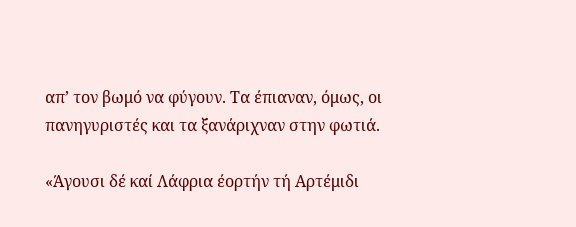απ’ τον βωμό να φύγουν. Τα έπιαναν, όμως, οι πανηγυριστές και τα ξανάριχναν στην φωτιά.

«Άγουσι δέ καί Λάφρια έορτήν τή Αρτέμιδι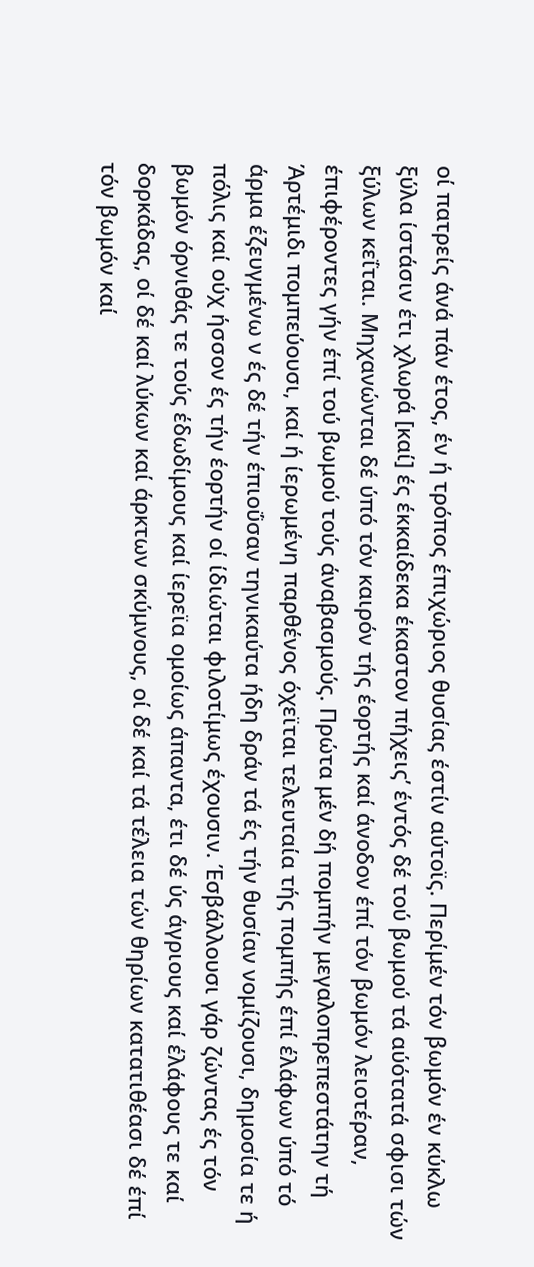οί πατρείς άνά πάν έτος, έν ή τρόπος έπιχώριος θυσίας έστίν αύτοϊς. Περίμέν τόν βωμόν έν κύκλω ξύλα ίστάσιν έτι χλωρά [καί] ές έκκαίδεκα έκαστον πήχεις’ έντός δέ τού βωμού τά αύότατά σφισι τών ξύλων κεΐται. Μηχανώνται δέ ύπό τόν καιρόν τής έορτής καί άνοδον έπί τόν βωμόν λειοτέραν, έπιφέροντες γήν έπί τού βωμού τούς άναβασμούς. Πρώτα μέν δή πομπήν μεγαλοπρεπεστάτην τή Άρτέμιδι πομπεύουσι, καί ή ίερωμένη παρθένος όχεϊται τελευταία τής πομπής έπί έλάφων ύπό τό άρμα έζευγμένω ν ές δέ τήν έπιοΰσαν τηνικαύτα ήδη δράν τά ές τήν θυσίαν νομίζουσι, δημοσία τε ή πόλις καί ούχ ήσσον ές τήν έορτήν οί ίδιώται φιλοτίμως έχουσιν. Έσβάλλουσι γάρ ζώντας ές τόν βωμόν όρνιθάς τε τούς έδωδίμους καί ίερεϊα ομοίως άπαντα, έτι δέ ύς άγριους καί έλάφους τε καί δορκάδας, οί δέ καί λύκων καί άρκτων σκύμνους, οί δέ καί τά τέλεια τών θηρίων κατατιθέασι δέ έπί τόν βωμόν καί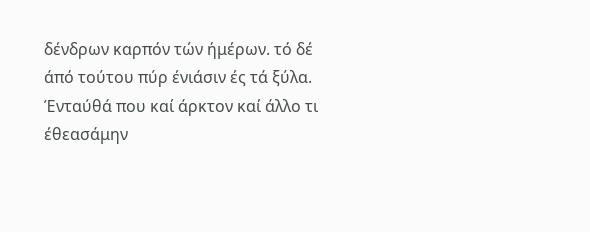δένδρων καρπόν τών ήμέρων. τό δέ άπό τούτου πύρ ένιάσιν ές τά ξύλα. Ένταύθά που καί άρκτον καί άλλο τι έθεασάμην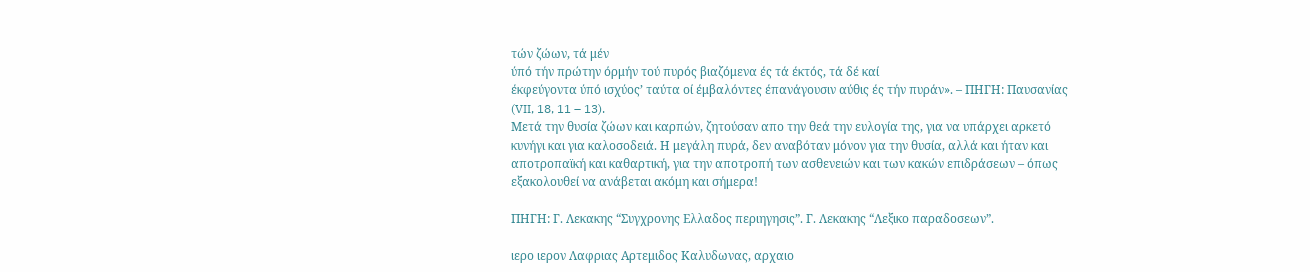τών ζώων, τά μέν
ύπό τήν πρώτην όρμήν τού πυρός βιαζόμενα ές τά έκτός, τά δέ καί
έκφεύγοντα ύπό ισχύος’ ταύτα οί έμβαλόντες έπανάγουσιν αύθις ές τήν πυράν». – ΠΗΓΗ: Παυσανίας (VII, 18, 11 – 13).
Μετά την θυσία ζώων και καρπών, ζητούσαν απο την θεά την ευλογία της, για να υπάρχει αρκετό κυνήγι και για καλοσοδειά. Η μεγάλη πυρά, δεν αναβόταν μόνον για την θυσία, αλλά και ήταν και αποτροπαϊκή και καθαρτική, για την αποτροπή των ασθενειών και των κακών επιδράσεων – όπως εξακολουθεί να ανάβεται ακόμη και σήμερα!

ΠΗΓΗ: Γ. Λεκακης “Συγχρονης Ελλαδος περιηγησις”. Γ. Λεκακης “Λεξικο παραδοσεων”.

ιερο ιερον Λαφριας Αρτεμιδος Καλυδωνας, αρχαιο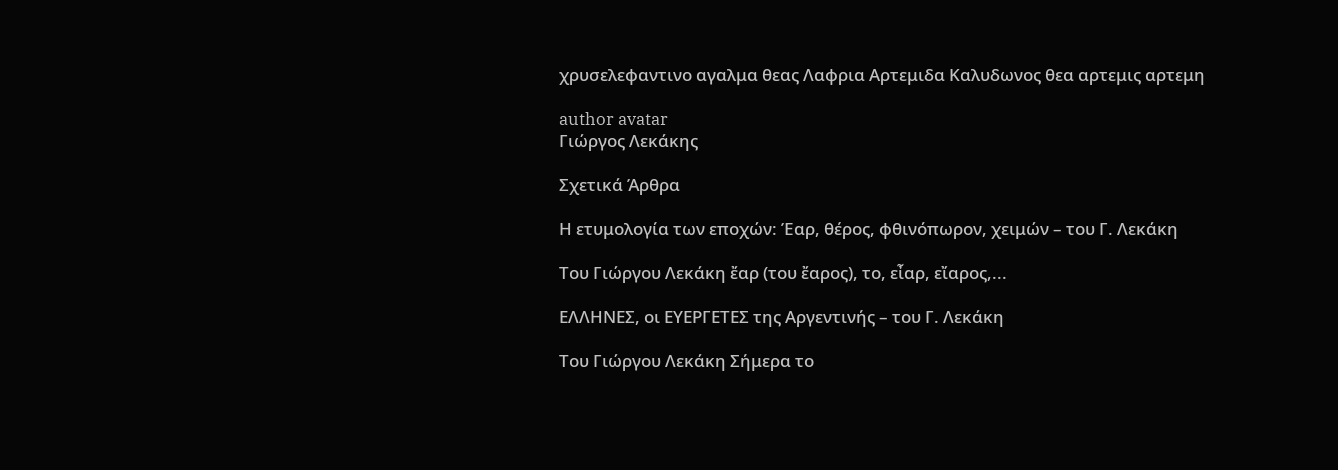χρυσελεφαντινο αγαλμα θεας Λαφρια Αρτεμιδα Καλυδωνος θεα αρτεμις αρτεμη

author avatar
Γιώργος Λεκάκης

Σχετικά Άρθρα

Η ετυμολογία των εποχών: Έαρ, θέρος, φθινόπωρον, χειμών – του Γ. Λεκάκη

Του Γιώργου Λεκάκη ἔαρ (του ἔαρος), το, εἶαρ, εἴαρος,...

ΕΛΛΗΝΕΣ, οι ΕΥΕΡΓΕΤΕΣ της Αργεντινής – του Γ. Λεκάκη

Του Γιώργου Λεκάκη Σήμερα το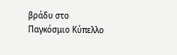βράδυ στο Παγκόσμιο Κύπελλο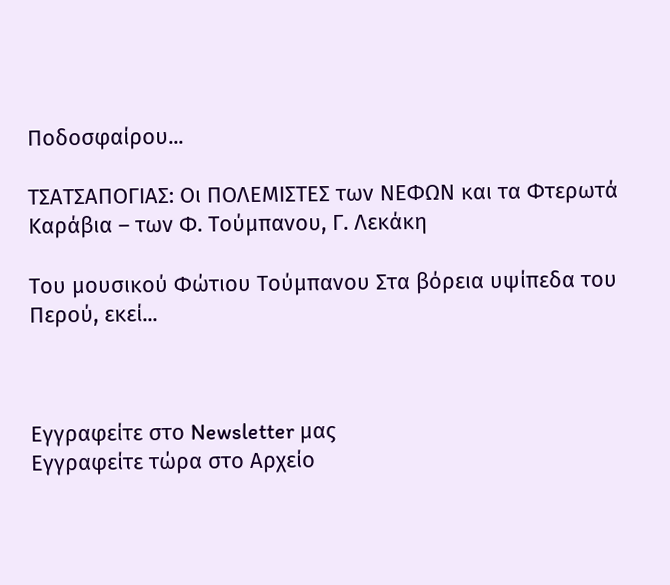Ποδοσφαίρου...

ΤΣΑΤΣΑΠΟΓΙΑΣ: Οι ΠΟΛΕΜΙΣΤΕΣ των ΝΕΦΩΝ και τα Φτερωτά Καράβια – των Φ. Τούμπανου, Γ. Λεκάκη

Του μουσικού Φώτιου Τούμπανου Στα βόρεια υψίπεδα του Περού, εκεί...



Εγγραφείτε στο Newsletter μας
Εγγραφείτε τώρα στο Αρχείο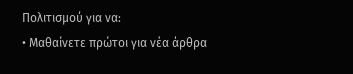Πολιτισμού για να:
• Μαθαίνετε πρώτοι για νέα άρθρα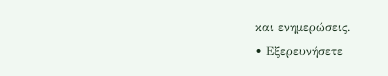και ενημερώσεις.
• Εξερευνήσετε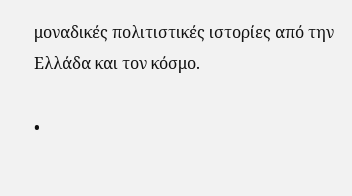μοναδικές πολιτιστικές ιστορίες από την Ελλάδα και τον κόσμο.

•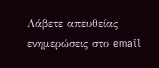Λάβετε απευθείας ενημερώσεις στο email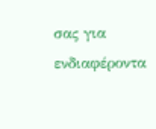σας για ενδιαφέροντα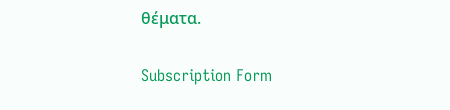θέματα.

Subscription Form